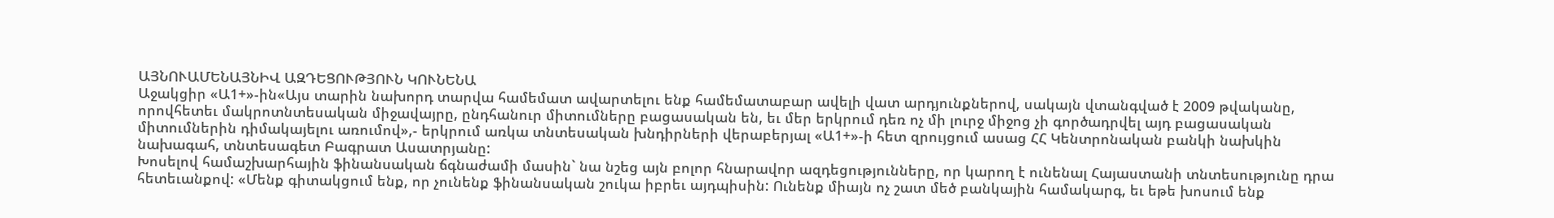ԱՅՆՈՒԱՄԵՆԱՅՆԻՎ ԱԶԴԵՑՈՒԹՅՈՒՆ ԿՈՒՆԵՆԱ
Աջակցիր «Ա1+»-ին«Այս տարին նախորդ տարվա համեմատ ավարտելու ենք համեմատաբար ավելի վատ արդյունքներով, սակայն վտանգված է 2009 թվականը, որովհետեւ մակրոտնտեսական միջավայրը, ընդհանուր միտումները բացասական են, եւ մեր երկրում դեռ ոչ մի լուրջ միջոց չի գործադրվել այդ բացասական միտումներին դիմակայելու առումով»,- երկրում առկա տնտեսական խնդիրների վերաբերյալ «Ա1+»-ի հետ զրույցում ասաց ՀՀ Կենտրոնական բանկի նախկին նախագահ, տնտեսագետ Բագրատ Ասատրյանը:
Խոսելով համաշխարհային ֆինանսական ճգնաժամի մասին` նա նշեց այն բոլոր հնարավոր ազդեցությունները, որ կարող է ունենալ Հայաստանի տնտեսությունը դրա հետեւանքով: «Մենք գիտակցում ենք, որ չունենք ֆինանսական շուկա իբրեւ այդպիսին: Ունենք միայն ոչ շատ մեծ բանկային համակարգ, եւ եթե խոսում ենք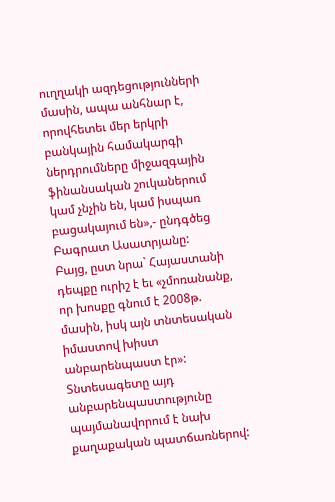ուղղակի ազդեցությունների մասին, ապա անհնար է, որովհետեւ մեր երկրի բանկային համակարգի ներդրումները միջազգային ֆինանսական շուկաներում կամ չնչին են, կամ իսպառ բացակայում են»,- ընդգծեց Բագրատ Ասատրյանը:
Բայց, ըստ նրա` Հայաստանի դեպքը ուրիշ է եւ «չմոռանանք, որ խոսքը գնում է 2008թ. մասին, իսկ այն տնտեսական իմաստով խիստ անբարենպաստ էր»: Տնտեսագետը այդ անբարենպաստությունը պայմանավորում է նախ քաղաքական պատճառներով: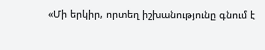«Մի երկիր, որտեղ իշխանությունը գնում է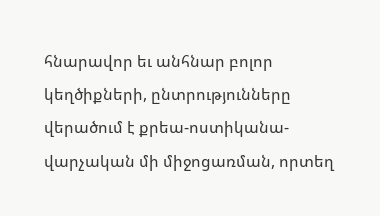հնարավոր եւ անհնար բոլոր կեղծիքների, ընտրությունները վերածում է քրեա-ոստիկանա-վարչական մի միջոցառման, որտեղ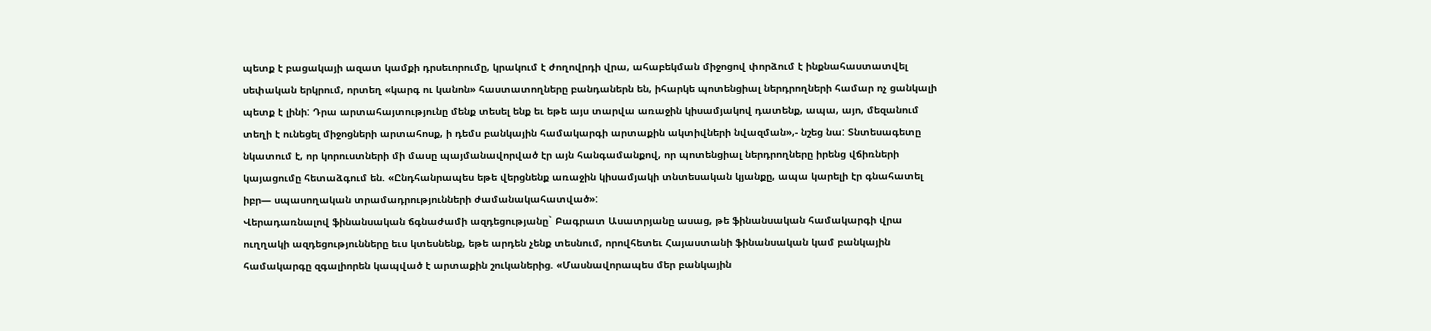պետք է բացակայի ազատ կամքի դրսեւորումը, կրակում է ժողովրդի վրա, ահաբեկման միջոցով փորձում է ինքնահաստատվել սեփական երկրում, որտեղ «կարգ ու կանոն» հաստատողները բանդաներն են, իհարկե պոտենցիալ ներդրողների համար ոչ ցանկալի պետք է լինի: Դրա արտահայտությունը մենք տեսել ենք եւ եթե այս տարվա առաջին կիսամյակով դատենք, ապա, այո, մեզանում տեղի է ունեցել միջոցների արտահոսք, ի դեմս բանկային համակարգի արտաքին ակտիվների նվազման»,- նշեց նա: Տնտեսագետը նկատում է, որ կորուստների մի մասը պայմանավորված էր այն հանգամանքով, որ պոտենցիալ ներդրողները իրենց վճիռների կայացումը հետաձգում են. «Ընդհանրապես եթե վերցնենք առաջին կիսամյակի տնտեսական կյանքը, ապա կարելի էր գնահատել իբր— սպասողական տրամադրությունների ժամանակահատված»:
Վերադառնալով ֆինանսական ճգնաժամի ազդեցությանը` Բագրատ Ասատրյանը ասաց, թե ֆինանսական համակարգի վրա ուղղակի ազդեցությունները եւս կտեսնենք, եթե արդեն չենք տեսնում, որովհետեւ Հայաստանի ֆինանսական կամ բանկային համակարգը զգալիորեն կապված է արտաքին շուկաներից. «Մասնավորապես մեր բանկային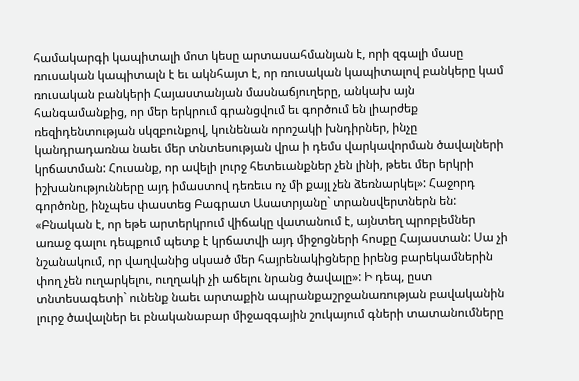համակարգի կապիտալի մոտ կեսը արտասահմանյան է, որի զգալի մասը ռուսական կապիտալն է եւ ակնհայտ է, որ ռուսական կապիտալով բանկերը կամ ռուսական բանկերի Հայաստանյան մասնաճյուղերը, անկախ այն հանգամանքից, որ մեր երկրում գրանցվում եւ գործում են լիարժեք ռեզիդենտության սկզբունքով, կունենան որոշակի խնդիրներ, ինչը կանդրադառնա նաեւ մեր տնտեսության վրա ի դեմս վարկավորման ծավալների կրճատման: Հուսանք, որ ավելի լուրջ հետեւանքներ չեն լինի, թեեւ մեր երկրի իշխանությունները այդ իմաստով դեռեւս ոչ մի քայլ չեն ձեռնարկել»: Հաջորդ գործոնը, ինչպես փաստեց Բագրատ Ասատրյանը` տրանսվերտներն են:
«Բնական է, որ եթե արտերկրում վիճակը վատանում է, այնտեղ պրոբլեմներ առաջ գալու դեպքում պետք է կրճատվի այդ միջոցների հոսքը Հայաստան: Սա չի նշանակում, որ վաղվանից սկսած մեր հայրենակիցները իրենց բարեկամներին փող չեն ուղարկելու, ուղղակի չի աճելու նրանց ծավալը»: Ի դեպ, ըստ տնտեսագետի` ունենք նաեւ արտաքին ապրանքաշրջանառության բավականին լուրջ ծավալներ եւ բնականաբար միջազգային շուկայում գների տատանումները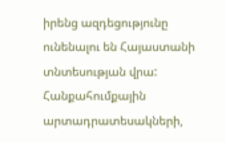իրենց ազդեցությունը ունենալու են Հայաստանի տնտեսության վրա: Հանքահումքային արտադրատեսակների,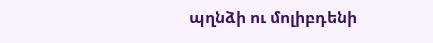պղնձի ու մոլիբդենի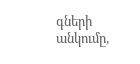գների անկումը,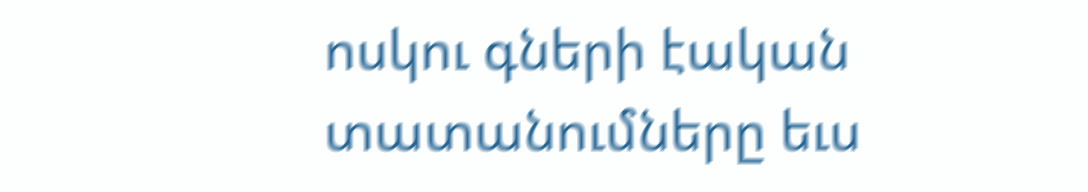ոսկու գների էական տատանումները եւս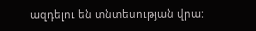ազդելու են տնտեսության վրա: